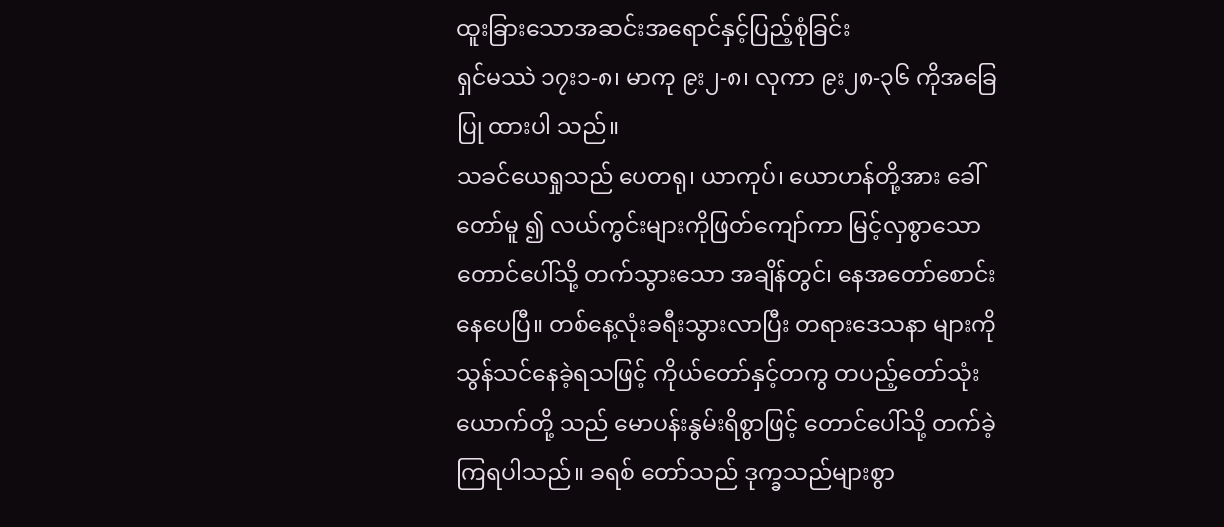ထူးခြားသောအဆင်းအရောင်နှင့်ပြည့်စုံခြင်း
ရှင်မဿဲ ၁၇း၁-၈၊ မာကု ၉း၂-၈၊ လုကာ ၉း၂၈-၃၆ ကိုအခြေပြု ထားပါ သည်။
သခင်ယေရှုသည် ပေတရု၊ ယာကုပ်၊ ယောဟန်တို့အား ခေါ်တော်မူ ၍ လယ်ကွင်းများကိုဖြတ်ကျော်ကာ မြင့်လှစွာသောတောင်ပေါ်သို့ တက်သွားသော အချိန်တွင်၊ နေအတော်စောင်းနေပေပြီ။ တစ်နေ့လုံးခရီးသွားလာပြီး တရားဒေသနာ များကို သွန်သင်နေခဲ့ရသဖြင့် ကိုယ်တော်နှင့်တကွ တပည့်တော်သုံးယောက်တို့ သည် မောပန်းနွမ်းရိစွာဖြင့် တောင်ပေါ်သို့ တက်ခဲ့ကြရပါသည်။ ခရစ် တော်သည် ဒုက္ခသည်များစွာ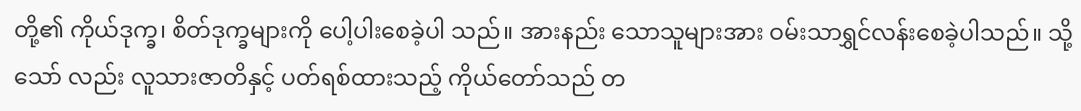တို့၏ ကိုယ်ဒုက္ခ၊ စိတ်ဒုက္ခများကို ပေါ့ပါးစေခဲ့ပါ သည်။ အားနည်း သောသူများအား ဝမ်းသာရွှင်လန်းစေခဲ့ပါသည်။ သို့သော် လည်း လူသားဇာတိနှင့် ပတ်ရစ်ထားသည့် ကိုယ်တော်သည် တ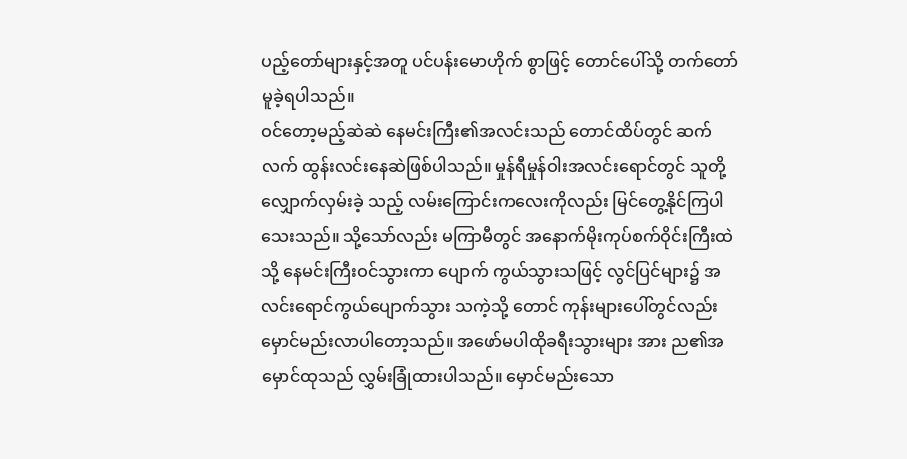ပည့်တော်များနှင့်အတူ ပင်ပန်းမောဟိုက် စွာဖြင့် တောင်ပေါ်သို့ တက်တော်မူခဲ့ရပါသည်။
ဝင်တော့မည့်ဆဲဆဲ နေမင်းကြီး၏အလင်းသည် တောင်ထိပ်တွင် ဆက်လက် ထွန်းလင်းနေဆဲဖြစ်ပါသည်။ မှုန်ရီမှုန်ဝါးအလင်းရောင်တွင် သူတို့ လျှောက်လှမ်းခဲ့ သည့် လမ်းကြောင်းကလေးကိုလည်း မြင်တွေ့နိုင်ကြပါသေးသည်။ သို့သော်လည်း မကြာမီတွင် အနောက်မိုးကုပ်စက်ဝိုင်းကြီးထဲသို့ နေမင်းကြီးဝင်သွားကာ ပျောက် ကွယ်သွားသဖြင့် လွင်ပြင်များ၌ အလင်းရောင်ကွယ်ပျောက်သွား သကဲ့သို့ တောင် ကုန်းများပေါ်တွင်လည်း မှောင်မည်းလာပါတော့သည်။ အဖော်မပါထိုခရီးသွားများ အား ည၏အမှောင်ထုသည် လွှမ်းခြုံထားပါသည်။ မှောင်မည်းသော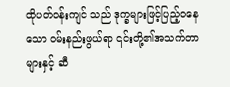ထိုပတ်ဝန်းကျင် သည် ဒုက္ခများဖြင့်ပြည့်၀နေသော ဝမ်းနည်းဖွယ်ရာ ၎င်းတို့၏အသက်တာများနှင့် ဆီ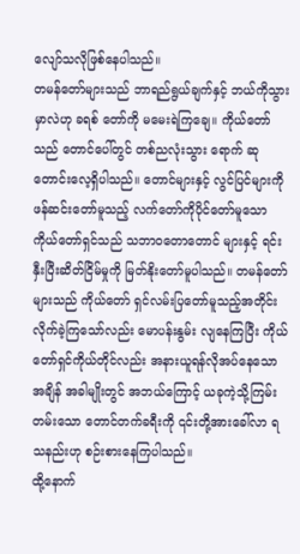လျော်သလိုဖြစ်နေပါသည်။
တမန်တော်များသည် ဘာရည်ရွယ်ချက်နှင့် ဘယ်ကိုသွားမှာလဲဟု ခရစ် တော်ကို မမေးရဲကြချေ။ ကိုယ်တော်သည် တောင်ပေါ်တွင် တစ်ညလုံးသွား ရောက် ဆုတောင်းလေ့ရှိပါသည်။ တောင်များနှင့် လွင်ပြင်များကို ဖန်ဆင်းတော်မူသည့် လက်တော်ကိုပိုင်တော်မူသော ကိုယ်တော်ရှင်သည် သဘာ၀တောတောင် များနှင့် ရင်းနှီးပြီးဆိတ်ငြိမ်မှုကို မြတ်နိုးတော်မူပါသည်။ တမန်တော်များသည် ကိုယ်တော် ရှင်လမ်းပြတော်မူသည့်အတိုင်း လိုက်ခဲ့ကြသော်လည်း မောပန်းနွမ်း လျနေကြပြီး ကိုယ်တော်ရှင်ကိုယ်တိုင်လည်း အနားယူရန်လိုအပ်နေသောအချိန် အခါမျိုးတွင် အဘယ်ကြောင့် ယခုကဲ့သို့ကြမ်းတမ်းသော တောင်တက်ခရီးကို ၎င်းတို့အားခေါ်လာ ရသနည်းဟု စဉ်းစားနေကြပါသည်။
ထို့နောက်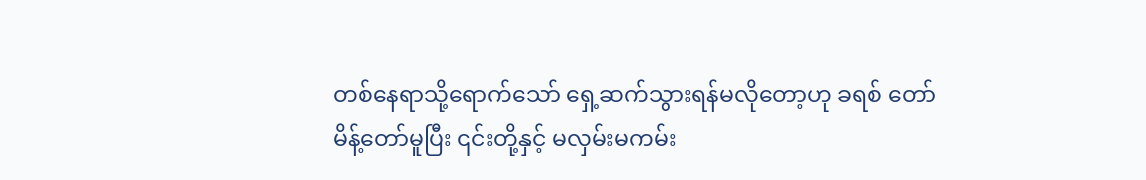တစ်နေရာသို့ရောက်သော် ရှေ့ဆက်သွားရန်မလိုတော့ဟု ခရစ် တော်မိန့်တော်မူပြီး ၎င်းတို့နှင့် မလှမ်းမကမ်း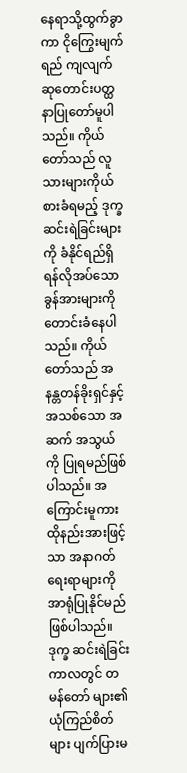နေရာသို့ထွက်ခွာကာ ငိုကြွေးမျက်ရည် ကျလျက် ဆုတောင်းပတ္ထနာပြုတော်မူပါသည်။ ကိုယ်တော်သည် လူသားများကိုယ် စားခံရမည့် ဒုက္ခဆင်းရဲခြင်းများကို ခံနိုင်ရည်ရှိရန်လိုအပ်သော ခွန်အားများကို တောင်းခံနေပါသည်။ ကိုယ်တော်သည် အနန္တတန်ခိုးရှင်နှင့် အသစ်သော အဆက် အသွယ်ကို ပြုရမည်ဖြစ်ပါသည်။ အကြောင်းမူကား ထိုနည်းအားဖြင့်သာ အနာဂတ် ရေးရာများကို အာရုံပြုနိုင်မည်ဖြစ်ပါသည်။ ဒုက္ခ ဆင်းရဲခြင်းကာလတွင် တမန်တော် များ၏ ယုံကြည်စိတ်များ ပျက်ပြားမ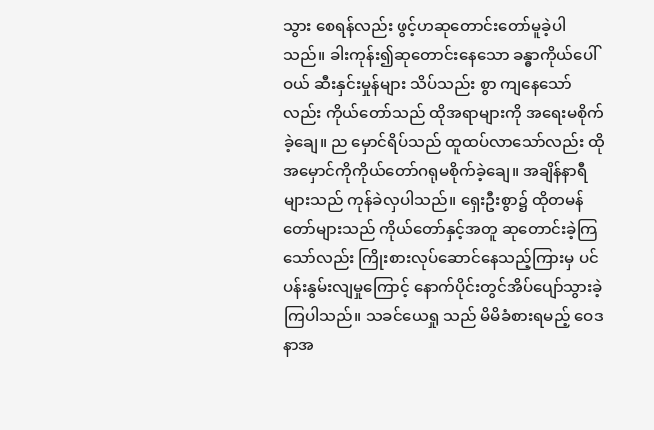သွား စေရန်လည်း ဖွင့်ဟဆုတောင်းတော်မူခဲ့ပါ သည်။ ခါးကုန်း၍ဆုတောင်းနေသော ခန္ဓာကိုယ်ပေါ်ဝယ် ဆီးနှင်းမှုန်များ သိပ်သည်း စွာ ကျနေသော်လည်း ကိုယ်တော်သည် ထိုအရာများကို အရေးမစိုက်ခဲ့ချေ။ ည မှောင်ရိပ်သည် ထူထပ်လာသော်လည်း ထိုအမှောင်ကိုကိုယ်တော်ဂရုမစိုက်ခဲ့ချေ။ အချိန်နာရီများသည် ကုန်ခဲလှပါသည်။ ရှေးဦးစွာ၌ ထိုတမန်တော်များသည် ကိုယ်တော်နှင့်အတူ ဆုတောင်းခဲ့ကြသော်လည်း ကြိုးစားလုပ်ဆောင်နေသည့်ကြားမှ ပင်ပန်းနွမ်းလျမှုကြောင့် နောက်ပိုင်းတွင်အိပ်ပျော်သွားခဲ့ကြပါသည်။ သခင်ယေရှု သည် မိမိခံစားရမည့် ဝေဒနာအ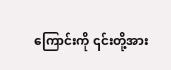ကြောင်းကို ၎င်းတို့အား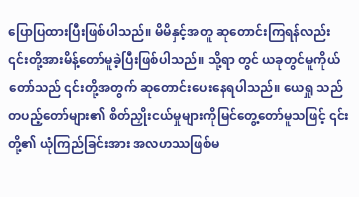ပြောပြထားပြီးဖြစ်ပါသည်။ မိမိနှင့်အတူ ဆုတောင်းကြရန်လည်း ၎င်းတို့အားမိန့်တော်မူခဲ့ပြီးဖြစ်ပါသည်။ သို့ရာ တွင် ယခုတွင်မူကိုယ်တော်သည် ၎င်းတို့အတွက် ဆုတောင်းပေးနေရပါသည်။ ယေရှု သည် တပည့်တော်များ၏ စိတ်ညှိုးငယ်မှုများကိုမြင်တွေ့တော်မူသဖြင့် ၎င်း တို့၏ ယုံကြည်ခြင်းအား အလဟဿဖြစ်မ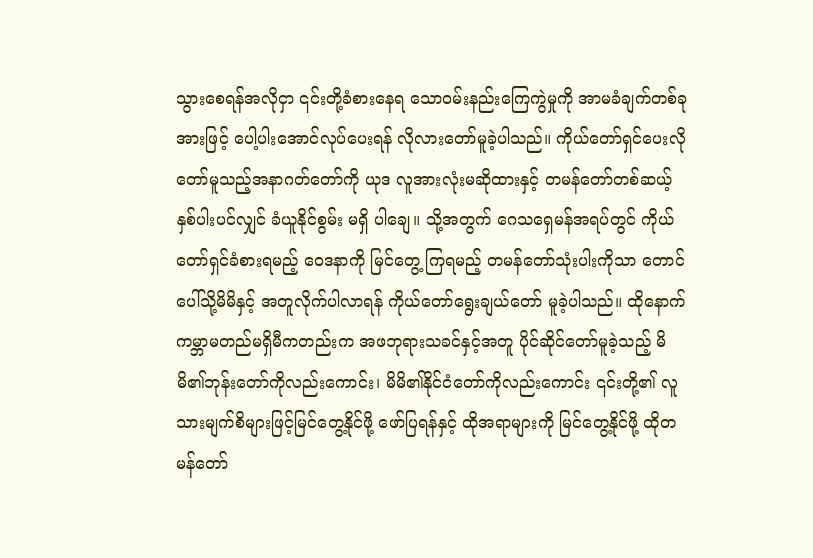သွားစေရန်အလိုငှာ ၎င်းတို့ခံစားနေရ သောဝမ်းနည်းကြေကွဲမှုကို အာမခံချက်တစ်ခုအားဖြင့် ပေါ့ပါးအောင်လုပ်ပေးရန် လိုလားတော်မူခဲ့ပါသည်။ ကိုယ်တော်ရှင်ပေးလိုတော်မူသည့်အနာဂတ်တော်ကို ယုဒ လူအားလုံးမဆိုထားနှင့် တမန်တော်တစ်ဆယ့်နှစ်ပါးပင်လျှင် ခံယူနိုင်စွမ်း မရှိ ပါချေ။ သို့အတွက် ဂေသရှေမန်အရပ်တွင် ကိုယ်တော်ရှင်ခံစားရမည့် ဝေဒနာကို မြင်တွေ့ ကြရမည့် တမန်တော်သုံးပါးကိုသာ တောင်ပေါ်သို့မိမိနှင့် အတူလိုက်ပါလာရန် ကိုယ်တော်ရွေးချယ်တော် မူခဲ့ပါသည်။ ထိုနောက် ကမ္ဘာမတည်မရှိမီကတည်းက အဖဘုရားသခင်နှင့်အတူ ပိုင်ဆိုင်တော်မူခဲ့သည့် မိမိ၏ဘုန်းတော်ကိုလည်းကောင်း၊ မိမိ၏နိုင်ငံတော်ကိုလည်းကောင်း ၎င်းတို့၏ လူသားမျက်စိများဖြင့်မြင်တွေ့နိုင်ဖို့ ဖော်ပြရန်နှင့် ထိုအရာများကို မြင်တွေ့နိုင်ဖို့ ထိုတမန်တော်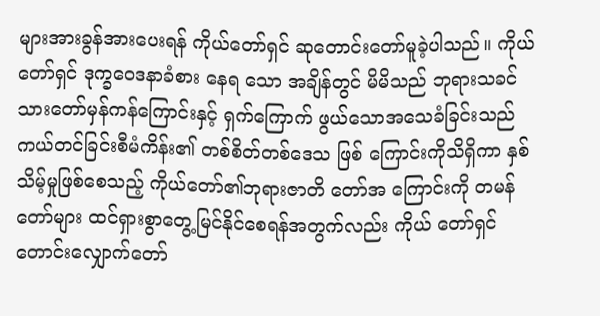များအားခွန်အားပေးရန် ကိုယ်တော်ရှင် ဆုတောင်းတော်မူခဲ့ပါသည်။ ကိုယ်တော်ရှင် ဒုက္ခဝေဒနာခံစား နေရ သော အချိန်တွင် မိမိသည် ဘုရားသခင်သားတော်မှန်ကန်ကြောင်းနှင့် ရှက်ကြောက် ဖွယ်သောအသေခံခြင်းသည် ကယ်တင်ခြင်းစီမံကိန်း၏ တစ်စိတ်တစ်ဒေသ ဖြစ် ကြောင်းကိုသိရှိကာ နှစ်သိမ့်မှုဖြစ်စေသည့် ကိုယ်တော်၏ဘုရားဇာတိ တော်အ ကြောင်းကို တမန်တော်များ ထင်ရှားစွာတွေ့မြင်နိုင်စေရန်အတွက်လည်း ကိုယ် တော်ရှင် တောင်းလျှောက်တော်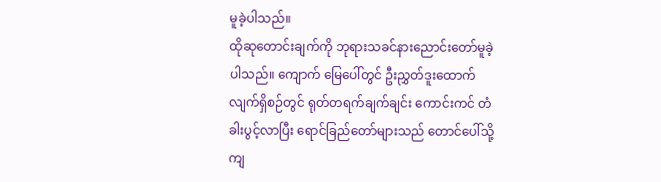မူခဲ့ပါသည်။
ထိုဆုတောင်းချက်ကို ဘုရားသခင်နားညောင်းတော်မူခဲ့ပါသည်။ ကျောက် မြေပေါ်တွင် ဦးညွှတ်ဒူးထောက်လျက်ရှိစဉ်တွင် ရုတ်တရက်ချက်ချင်း ကောင်းကင် တံခါးပွင့်လာပြီး ရောင်ခြည်တော်များသည် တောင်ပေါ်သို့ကျ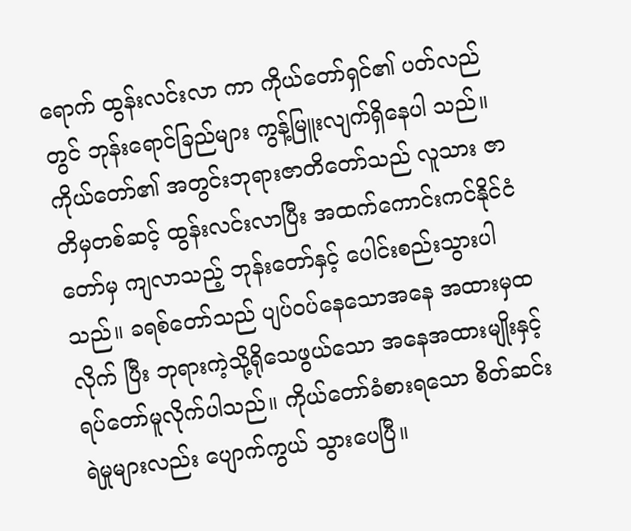ရောက် ထွန်းလင်းလာ ကာ ကိုယ်တော်ရှင်၏ ပတ်လည်တွင် ဘုန်းရောင်ခြည်များ ကွန့်မြူးလျက်ရှိနေပါ သည်။ ကိုယ်တော်၏ အတွင်းဘုရားဇာတိတော်သည် လူသား ဇာတိမှတစ်ဆင့် ထွန်းလင်းလာပြီး အထက်ကောင်းကင်နိုင်ငံတော်မှ ကျလာသည့် ဘုန်းတော်နှင့် ပေါင်းစည်းသွားပါသည်။ ခရစ်တော်သည် ပျပ်ဝပ်နေသောအနေ အထားမှထလိုက် ပြီး ဘုရားကဲ့သို့ရိုသေဖွယ်သော အနေအထားမျိုးနှင့် ရပ်တော်မူလိုက်ပါသည်။ ကိုယ်တော်ခံစားရသော စိတ်ဆင်းရဲမှုများလည်း ပျောက်ကွယ် သွားပေပြီ။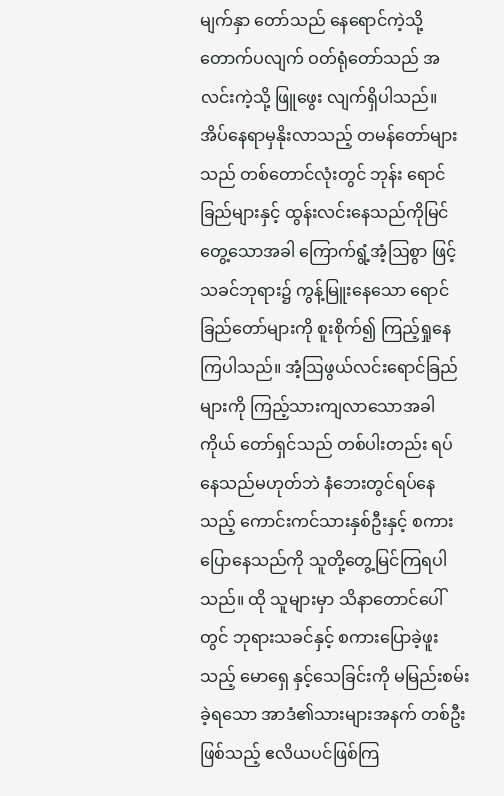မျက်နှာ တော်သည် နေရောင်ကဲ့သို့တောက်ပလျက် ဝတ်ရုံတော်သည် အလင်းကဲ့သို့ ဖြူဖွေး လျက်ရှိပါသည်။
အိပ်နေရာမှနိုးလာသည့် တမန်တော်များသည် တစ်တောင်လုံးတွင် ဘုန်း ရောင်ခြည်များနှင့် ထွန်းလင်းနေသည်ကိုမြင်တွေ့သောအခါ ကြောက်ရွံ့အံ့ဩစွာ ဖြင့် သခင်ဘုရား၌ ကွန့်မြူးနေသော ရောင်ခြည်တော်များကို စူးစိုက်၍ ကြည့်ရှုနေ ကြပါသည်။ အံ့ဩဖွယ်လင်းရောင်ခြည်များကို ကြည့်သားကျလာသောအခါ ကိုယ် တော်ရှင်သည် တစ်ပါးတည်း ရပ်နေသည်မဟုတ်ဘဲ နံဘေးတွင်ရပ်နေသည့် ကောင်းကင်သားနှစ်ဦးနှင့် စကားပြောနေသည်ကို သူတို့တွေ့မြင်ကြရပါသည်။ ထို သူများမှာ သိနာတောင်ပေါ်တွင် ဘုရားသခင်နှင့် စကားပြောခဲ့ဖူးသည့် မောရှေ နှင့်သေခြင်းကို မမြည်းစမ်းခဲ့ရသော အာဒံ၏သားများအနက် တစ်ဦးဖြစ်သည့် ဧလိယပင်ဖြစ်ကြ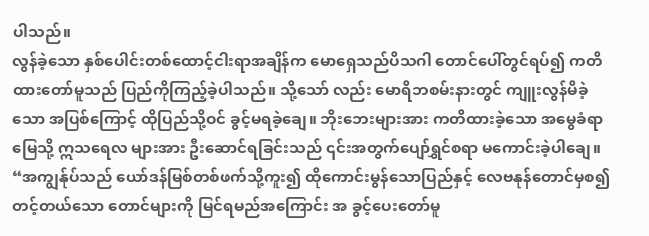ပါသည်။
လွန်ခဲ့သော နှစ်ပေါင်းတစ်ထောင့်ငါးရာအချိန်က မောရှေသည်ပိသဂါ တောင်ပေါ်တွင်ရပ်၍ ကတိထားတော်မူသည် ပြည်ကိုကြည့်ခဲ့ပါသည်။ သို့သော် လည်း မောရိဘစမ်းနားတွင် ကျူးလွန်မိခဲ့သော အပြစ်ကြောင့် ထိုပြည်သို့ဝင် ခွင့်မရခဲ့ချေ။ ဘိုးဘေးများအား ကတိထားခဲ့သော အမွေခံရာမြေသို့ ဣသရေလ များအား ဦးဆောင်ရခြင်းသည် ၎င်းအတွက်ပျော်ရွှင်စရာ မကောင်းခဲ့ပါချေ။ “အကျွန်ုပ်သည် ယော်ဒန်မြစ်တစ်ဖက်သို့ကူး၍ ထိုကောင်းမွန်သောပြည်နှင့် လေဗနုန်တောင်မှစ၍ တင့်တယ်သော တောင်များကို မြင်ရမည်အကြောင်း အ ခွင့်ပေးတော်မူ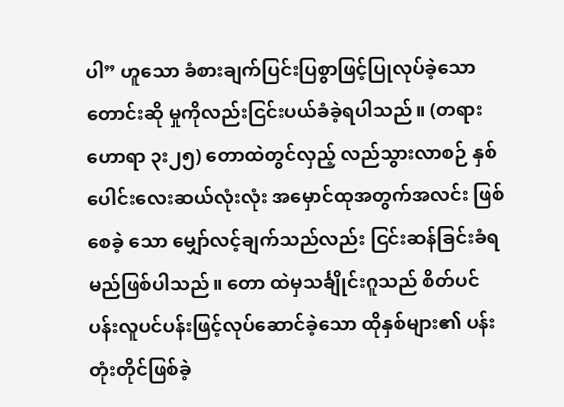ပါ” ဟူသော ခံစားချက်ပြင်းပြစွာဖြင့်ပြုလုပ်ခဲ့သော တောင်းဆို မှုကိုလည်းငြင်းပယ်ခံခဲ့ရပါသည်။ (တရားဟောရာ ၃း၂၅) တောထဲတွင်လှည့် လည်သွားလာစဉ် နှစ်ပေါင်းလေးဆယ်လုံးလုံး အမှောင်ထုအတွက်အလင်း ဖြစ်စေခဲ့ သော မျှော်လင့်ချက်သည်လည်း ငြင်းဆန်ခြင်းခံရမည်ဖြစ်ပါသည်။ တော ထဲမှသင်္ချိုင်းဂူသည် စိတ်ပင်ပန်းလူပင်ပန်းဖြင့်လုပ်ဆောင်ခဲ့သော ထိုနှစ်များ၏ ပန်း တုံးတိုင်ဖြစ်ခဲ့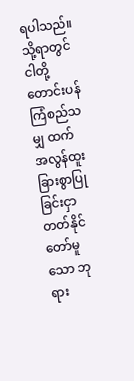ရပါသည်။ သို့ရာတွင် ငါတို့တောင်းပန်ကြံစည်သမျှ ထက်အလွန်ထူး ခြားစွာပြုခြင်းငှာ တတ်နိုင်တော်မူသော ဘုရား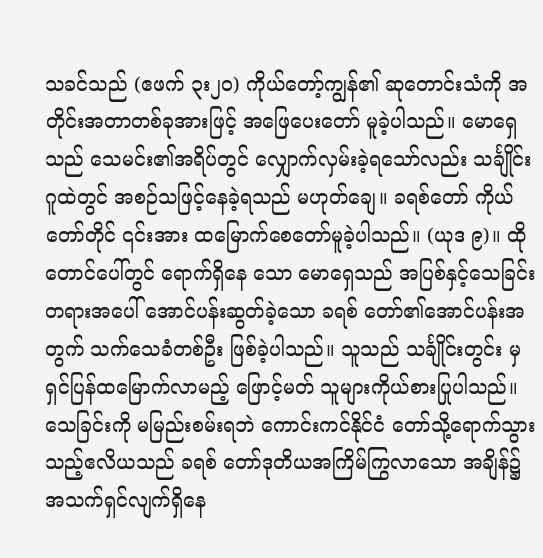သခင်သည် (ဧဖက် ၃း၂၀) ကိုယ်တော့်ကျွန်၏ ဆုတောင်းသံကို အတိုင်းအတာတစ်ခုအားဖြင့် အဖြေပေးတော် မူခဲ့ပါသည်။ မောရှေသည် သေမင်း၏အရိပ်တွင် လျှောက်လှမ်းခဲ့ရသော်လည်း သင်္ချိုင်းဂူထဲတွင် အစဉ်သဖြင့်နေခဲ့ရသည် မဟုတ်ချေ။ ခရစ်တော် ကိုယ်တော်တိုင် ၎င်းအား ထမြောက်စေတော်မူခဲ့ပါသည်။ (ယုဒ ၉)။ ထိုတောင်ပေါ်တွင် ရောက်ရှိနေ သော မောရှေသည် အပြစ်နှင့်သေခြင်းတရားအပေါ် အောင်ပန်းဆွတ်ခဲ့သော ခရစ် တော်၏အောင်ပန်းအတွက် သက်သေခံတစ်ဦး ဖြစ်ခဲ့ပါသည်။ သူသည် သင်္ချိုင်းတွင်း မှ ရှင်ပြန်ထမြောက်လာမည့် ဖြောင့်မတ် သူများကိုယ်စားပြုပါသည်။ သေခြင်းကို မမြည်းစမ်းရဘဲ ကောင်းကင်နိုင်ငံ တော်သို့ရောက်သွားသည့်ဧလိယသည် ခရစ် တော်ဒုတိယအကြိမ်ကြွလာသော အချိန်၌ အသက်ရှင်လျက်ရှိနေ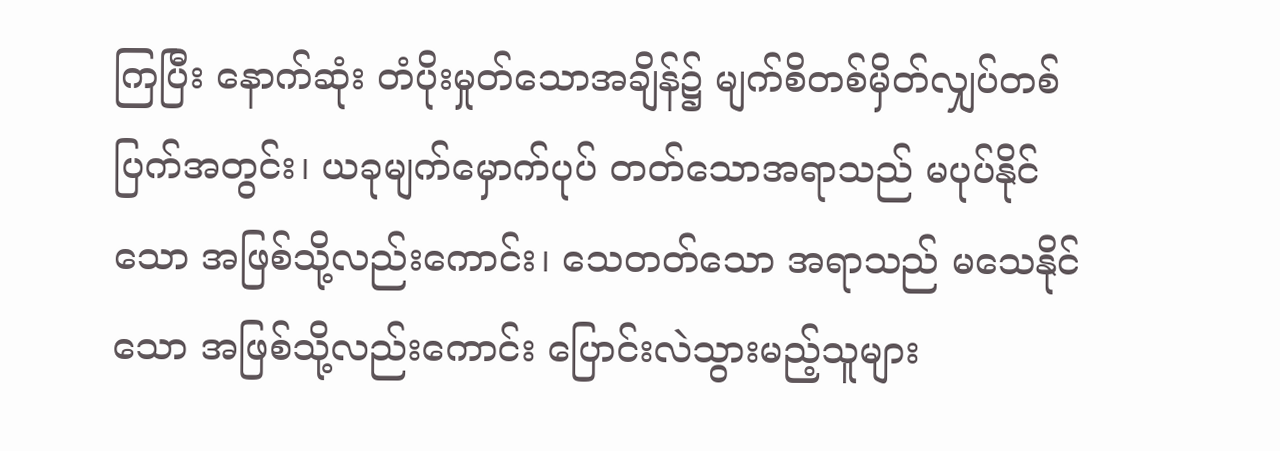ကြပြီး နောက်ဆုံး တံပိုးမှုတ်သောအချိန်၌ မျက်စိတစ်မှိတ်လျှပ်တစ်ပြက်အတွင်း၊ ယခုမျက်မှောက်ပုပ် တတ်သောအရာသည် မပုပ်နိုင်သော အဖြစ်သို့လည်းကောင်း၊ သေတတ်သော အရာသည် မသေနိုင်သော အဖြစ်သို့လည်းကောင်း ပြောင်းလဲသွားမည့်သူများ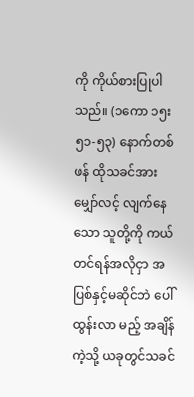ကို ကိုယ်စားပြုပါသည်။ (၁ကော ၁၅း၅၁-၅၃) နောက်တစ်ဖန် ထိုသခင်အား မျှော်လင့် လျက်နေသော သူတို့ကို ကယ်တင်ရန်အလိုငှာ အပြစ်နှင့်မဆိုင်ဘဲ ပေါ်ထွန်းလာ မည့် အချိန်ကဲ့သို့ ယခုတွင်သခင်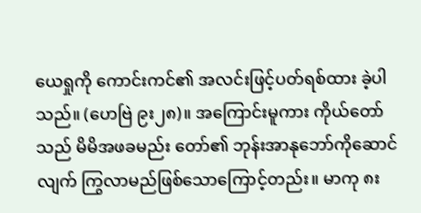ယေရှုကို ကောင်းကင်၏ အလင်းဖြင့်ပတ်ရစ်ထား ခဲ့ပါ သည်။ (ဟေဗြဲ ၉း၂၈)။ အကြောင်းမူကား ကိုယ်တော်သည် မိမိအဖခမည်း တော်၏ ဘုန်းအာနုဘော်ကိုဆောင်လျက် ကြွလာမည်ဖြစ်သောကြောင့်တည်း။ မာကု ၈း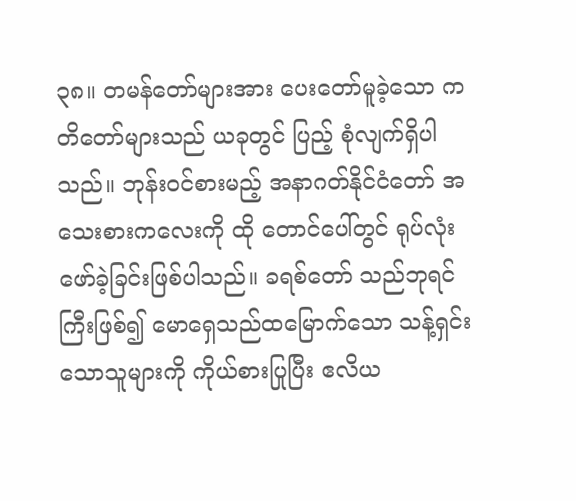၃၈။ တမန်တော်များအား ပေးတော်မူခဲ့သော ကတိတော်များသည် ယခုတွင် ပြည့် စုံလျက်ရှိပါသည်။ ဘုန်းဝင်စားမည့် အနာဂတ်နိုင်ငံတော် အသေးစားကလေးကို ထို တောင်ပေါ်တွင် ရုပ်လုံးဖော်ခဲ့ခြင်းဖြစ်ပါသည်။ ခရစ်တော် သည်ဘုရင်ကြီးဖြစ်၍ မောရှေသည်ထမြောက်သော သန့်ရှင်းသောသူများကို ကိုယ်စားပြုပြီး ဧလိယ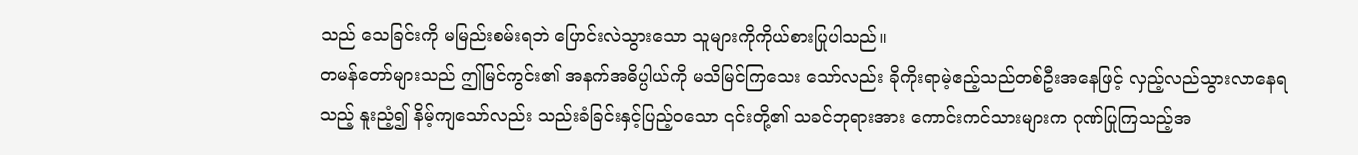သည် သေခြင်းကို မမြည်းစမ်းရဘဲ ပြောင်းလဲသွားသော သူများကိုကိုယ်စားပြုပါသည်။
တမန်တော်များသည် ဤမြင်ကွင်း၏ အနက်အဓိပ္ပါယ်ကို မသိမြင်ကြသေး သော်လည်း ခိုကိုးရာမဲ့ဧည့်သည်တစ်ဦးအနေဖြင့် လှည့်လည်သွားလာနေရသည့် နူးညံ့၍ နိမ့်ကျသော်လည်း သည်းခံခြင်းနှင့်ပြည့်၀သော ၎င်းတို့၏ သခင်ဘုရားအား ကောင်းကင်သားများက ဂုဏ်ပြုကြသည့်အ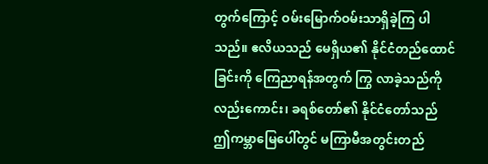တွက်ကြောင့် ဝမ်းမြောက်ဝမ်းသာရှိခဲ့ကြ ပါသည်။ ဧလိယသည် မေရှိယ၏ နိုင်ငံတည်ထောင်ခြင်းကို ကြေညာရန်အတွက် ကြွ လာခဲ့သည်ကိုလည်းကောင်း၊ ခရစ်တော်၏ နိုင်ငံတော်သည် ဤကမ္ဘာမြေပေါ်တွင် မကြာမီအတွင်းတည်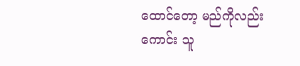ထောင်တော့ မည်ကိုလည်းကောင်း သူ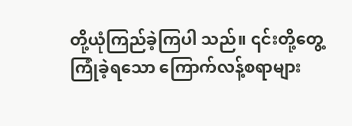တို့ယုံကြည်ခဲ့ကြပါ သည်။ ၎င်းတို့တွေ့ကြုံခဲ့ရသော ကြောက်လန့်စရာများ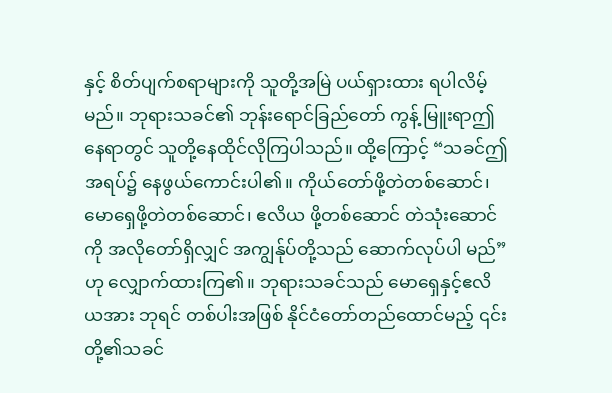နှင့် စိတ်ပျက်စရာများကို သူတို့အမြဲ ပယ်ရှားထား ရပါလိမ့်မည်။ ဘုရားသခင်၏ ဘုန်းရောင်ခြည်တော် ကွန့် မြူးရာဤနေရာတွင် သူတို့နေထိုင်လိုကြပါသည်။ ထို့ကြောင့် “သခင်ဤအရပ်၌ နေဖွယ်ကောင်းပါ၏။ ကိုယ်တော်ဖို့တဲတစ်ဆောင်၊ မောရှေဖို့တဲတစ်ဆောင်၊ ဧလိယ ဖို့တစ်ဆောင် တဲသုံးဆောင်ကို အလိုတော်ရှိလျှင် အကျွန်ုပ်တို့သည် ဆောက်လုပ်ပါ မည်” ဟု လျှောက်ထားကြ၏။ ဘုရားသခင်သည် မောရှေနှင့်ဧလိယအား ဘုရင် တစ်ပါးအဖြစ် နိုင်ငံတော်တည်ထောင်မည့် ၎င်းတို့၏သခင်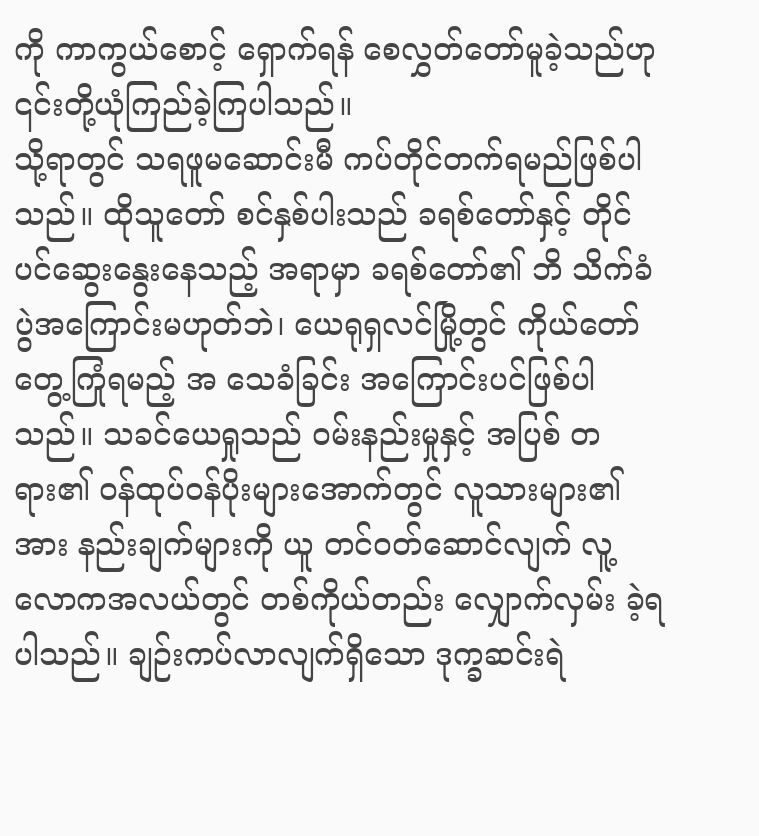ကို ကာကွယ်စောင့် ရှောက်ရန် စေလွှတ်တော်မူခဲ့သည်ဟု ၎င်းတို့ယုံကြည်ခဲ့ကြပါသည်။
သို့ရာတွင် သရဖူမဆောင်းမီ ကပ်တိုင်တက်ရမည်ဖြစ်ပါသည်။ ထိုသူတော် စင်နှစ်ပါးသည် ခရစ်တော်နှင့် တိုင်ပင်ဆွေးနွေးနေသည့် အရာမှာ ခရစ်တော်၏ ဘိ သိက်ခံပွဲအကြောင်းမဟုတ်ဘဲ၊ ယေရုရှလင်မြို့တွင် ကိုယ်တော် တွေ့ကြုံရမည့် အ သေခံခြင်း အကြောင်းပင်ဖြစ်ပါသည်။ သခင်ယေရှုသည် ဝမ်းနည်းမှုနှင့် အပြစ် တရား၏ ဝန်ထုပ်ဝန်ပိုးများအောက်တွင် လူသားများ၏အား နည်းချက်များကို ယူ တင်ဝတ်ဆောင်လျက် လူ့လောကအလယ်တွင် တစ်ကိုယ်တည်း လျှောက်လှမ်း ခဲ့ရပါသည်။ ချဉ်းကပ်လာလျက်ရှိသော ဒုက္ခဆင်းရဲ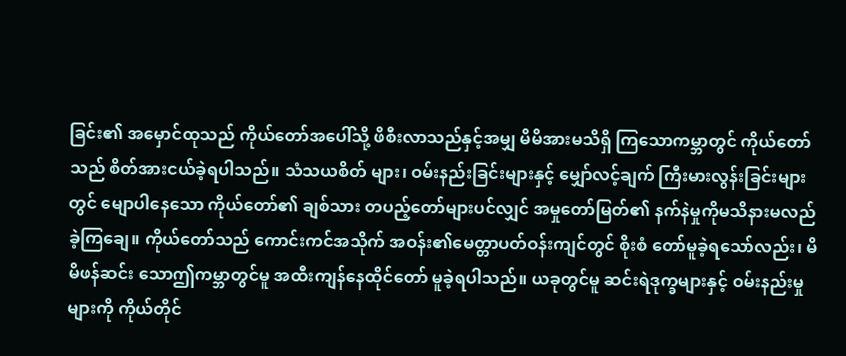ခြင်း၏ အမှောင်ထုသည် ကိုယ်တော်အပေါ်သို့ ဖိစီးလာသည်နှင့်အမျှ မိမိအားမသိရှိ ကြသောကမ္ဘာတွင် ကိုယ်တော်သည် စိတ်အားငယ်ခဲ့ရပါသည်။ သံသယစိတ် များ၊ ဝမ်းနည်းခြင်းများနှင့် မျှော်လင့်ချက် ကြီးမားလွန်းခြင်းများတွင် မျောပါနေသော ကိုယ်တော်၏ ချစ်သား တပည့်တော်များပင်လျှင် အမှုတော်မြတ်၏ နက်နဲမှုကိုမသိနားမလည်ခဲ့ကြချေ။ ကိုယ်တော်သည် ကောင်းကင်အသိုက် အဝန်း၏မေတ္တာပတ်ဝန်းကျင်တွင် စိုးစံ တော်မူခဲ့ရသော်လည်း၊ မိမိဖန်ဆင်း သောဤကမ္ဘာတွင်မူ အထီးကျန်နေထိုင်တော် မူခဲ့ရပါသည်။ ယခုတွင်မူ ဆင်းရဲဒုက္ခများနှင့် ဝမ်းနည်းမှုများကို ကိုယ်တိုင်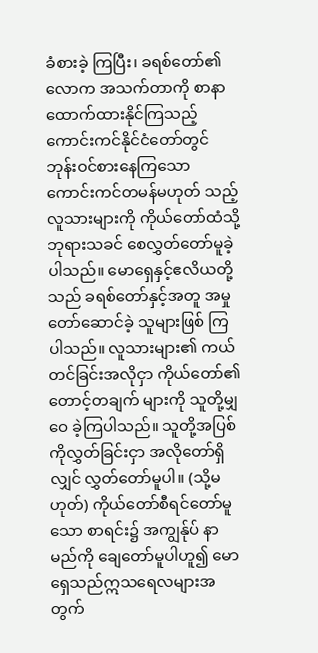ခံစားခဲ့ ကြပြီး၊ ခရစ်တော်၏လောက အသက်တာကို စာနာထောက်ထားနိုင်ကြသည့် ကောင်းကင်နိုင်ငံတော်တွင် ဘုန်းဝင်စားနေကြသော ကောင်းကင်တမန်မဟုတ် သည့်လူသားများကို ကိုယ်တော်ထံသို့ ဘုရားသခင် စေလွှတ်တော်မူခဲ့ပါသည်။ မောရှေနှင့်ဧလိယတို့သည် ခရစ်တော်နှင့်အတူ အမှုတော်ဆောင်ခဲ့ သူများဖြစ် ကြပါသည်။ လူသားများ၏ ကယ်တင်ခြင်းအလိုငှာ ကိုယ်တော်၏ တောင့်တချက် များကို သူတို့မျှဝေ ခဲ့ကြပါသည်။ သူတို့အပြစ်ကိုလွှတ်ခြင်းငှာ အလိုတော်ရှိလျှင် လွှတ်တော်မူပါ။ (သို့မဟုတ်) ကိုယ်တော်စီရင်တော်မူသော စာရင်း၌ အကျွန်ုပ် နာမည်ကို ချေတော်မူပါဟူ၍ မောရှေသည်ဣသရေလများအတွက်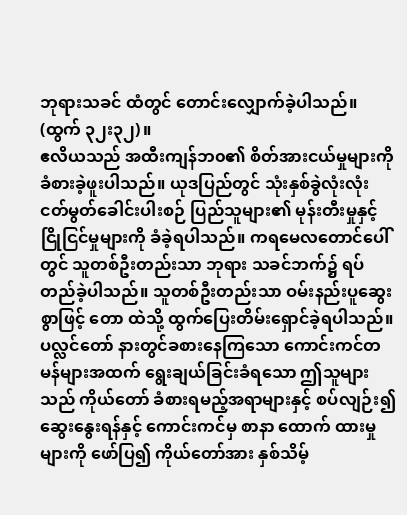ဘုရားသခင် ထံတွင် တောင်းလျှောက်ခဲ့ပါသည်။ (ထွက် ၃၂း၃၂)။
ဧလိယသည် အထီးကျန်ဘ၀၏ စိတ်အားငယ်မှုများကို ခံစားခဲ့ဖူးပါသည်။ ယုဒပြည်တွင် သုံးနှစ်ခွဲလုံးလုံး ငတ်မွတ်ခေါင်းပါးစဉ် ပြည်သူများ၏ မုန်းတီးမှုနှင့် ငြိုငြင်မှုများကို ခံခဲ့ရပါသည်။ ကရမေလတောင်ပေါ်တွင် သူတစ်ဦးတည်းသာ ဘုရား သခင်ဘက်၌ ရပ်တည်ခဲ့ပါသည်။ သူတစ်ဦးတည်းသာ ဝမ်းနည်းပူဆွေးစွာဖြင့် တော ထဲသို့ ထွက်ပြေးတိမ်းရှောင်ခဲ့ရပါသည်။ ပလ္လင်တော် နားတွင်ခစားနေကြသော ကောင်းကင်တမန်များအထက် ရွေးချယ်ခြင်းခံရသော ဤသူများသည် ကိုယ်တော် ခံစားရမည့်အရာများနှင့် စပ်လျဉ်း၍ ဆွေးနွေးရန်နှင့် ကောင်းကင်မှ စာနာ ထောက် ထားမှုများကို ဖော်ပြ၍ ကိုယ်တော်အား နှစ်သိမ့်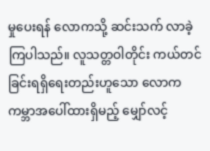မှုပေးရန် လောကသို့ ဆင်းသက် လာခဲ့ကြပါသည်။ လူသတ္တဝါတိုင်း ကယ်တင် ခြင်းရရှိရေးတည်းဟူသော လောက ကမ္ဘာအပေါ်ထားရှိမည့် မျှော်လင့်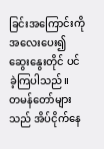ခြင်းအကြောင်းကို အလေးပေး၍ ဆွေးနွေးတိုင် ပင်ခဲ့ကြပါသည်။
တမန်တော်များသည် အိပ်ငိုက်နေ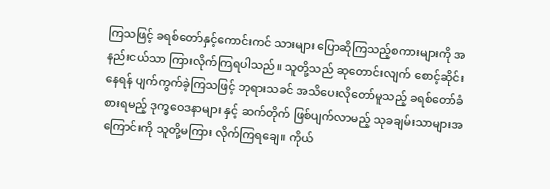ကြသဖြင့် ခရစ်တော်နှင့်ကောင်းကင် သားများ ပြောဆိုကြသည့်စကားများကို အနည်းငယ်သာ ကြားလိုက်ကြရပါသည်။ သူတို့သည် ဆုတောင်းလျက် စောင့်ဆိုင်းနေရန် ပျက်ကွက်ခဲ့ကြသဖြင့် ဘုရားသခင် အသိပေးလိုတော်မူသည့် ခရစ်တော်ခံစားရမည့် ဒုက္ခဝေဒနာများ နှင့် ဆက်တိုက် ဖြစ်ပျက်လာမည့် သုခချမ်းသာများအကြောင်းကို သူတို့မကြား လိုက်ကြရချေ။ ကိုယ်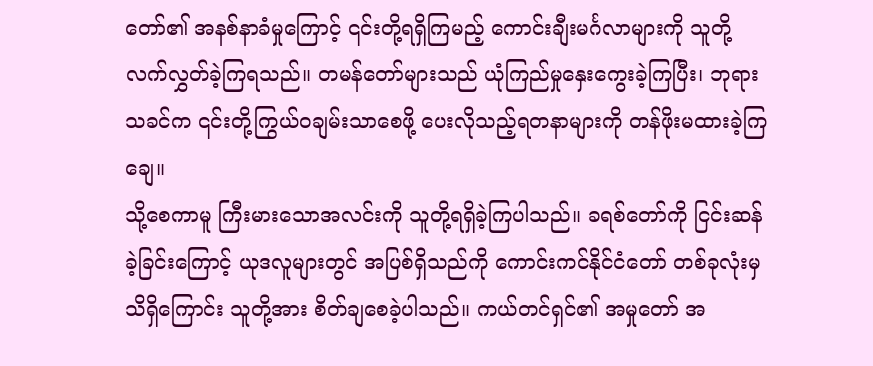တော်၏ အနစ်နာခံမှုကြောင့် ၎င်းတို့ရရှိကြမည့် ကောင်းချီးမင်္ဂလာများကို သူတို့လက်လွှတ်ခဲ့ကြရသည်။ တမန်တော်များသည် ယုံကြည်မှုနှေးကွေးခဲ့ကြပြီး၊ ဘုရားသခင်က ၎င်းတို့ကြွယ်၀ချမ်းသာစေဖို့ ပေးလိုသည့်ရတနာများကို တန်ဖိုးမထားခဲ့ကြချေ။
သို့စေကာမူ ကြီးမားသောအလင်းကို သူတို့ရရှိခဲ့ကြပါသည်။ ခရစ်တော်ကို ငြင်းဆန်ခဲ့ခြင်းကြောင့် ယုဒလူများတွင် အပြစ်ရှိသည်ကို ကောင်းကင်နိုင်ငံတော် တစ်ခုလုံးမှသိရှိကြောင်း သူတို့အား စိတ်ချစေခဲ့ပါသည်။ ကယ်တင်ရှင်၏ အမှုတော် အ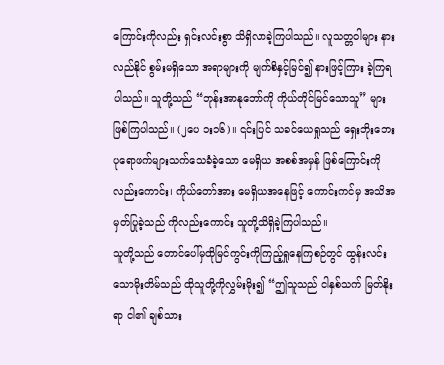ကြောင်းကိုလည်း ရှင်းလင်းစွာ သိရှိလာခဲ့ကြပါသည်။ လူသတ္တဝါများ နားလည်နိုင် စွမ်းမရှိသော အရာများကို မျက်စိနှင့်မြင်၍ နားဖြင့်ကြား ခဲ့ကြရပါသည်။ သူတို့သည် “ဘုန်းအာနုဘော်ကို ကိုယ်တိုင်မြင်သောသူ” များဖြစ်ကြပါသည်။ (၂ပေ ၁း၁၆)။ ၎င်းပြင် သခင်ယေရှုသည် ရှေးဘိုးဘေး ပုရောဖက်များသက်သေခံခဲ့သော မေရှိယ အစစ်အမှန် ဖြစ်ကြောင်းကိုလည်းကောင်း၊ ကိုယ်တော်အား မေရှိယအနေဖြင့် ကောင်းကင်မှ အသိအမှတ်ပြုခဲ့သည် ကိုလည်းကောင်း သူတို့သိရှိခဲ့ကြပါသည်။
သူတို့သည် တောင်ပေါ်မှထိုမြင်ကွင်းကိုကြည့်ရှုနေကြစဉ်တွင် ထွန်းလင်း သောမိုးတိမ်သည် ထိုသူတို့ကိုလွှမ်းမိုး၍ “ဤသူသည် ငါနှစ်သက် မြတ်နိုးရာ ငါ၏ ချစ်သား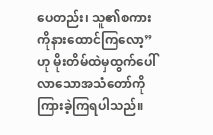ပေတည်း၊ သူ၏စကားကိုနားထောင်ကြလော့” ဟု မိုးတိမ်ထဲမှထွက်ပေါ် လာသောအသံတော်ကို ကြားခဲ့ကြရပါသည်။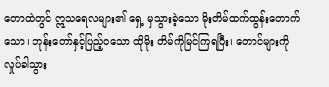တောထဲတွင် ဣသရေလများ၏ ရှေ့ မှသွားခဲ့သော မိုးတိမ်ထက်ထွန်းတောက်သော၊ ဘုန်းတော်နှင့်ပြည့်၀သော ထိုမိုး တိမ်ကိုမြင်ကြရပြီး၊ တောင်များကို လှုပ်ခါသွား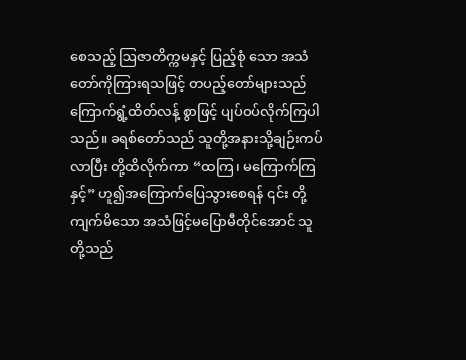စေသည့် ဩဇာတိက္ကမနှင့် ပြည့်စုံ သော အသံတော်ကိုကြားရသဖြင့် တပည့်တော်များသည် ကြောက်ရွံ့ထိတ်လန့် စွာဖြင့် ပျပ်ဝပ်လိုက်ကြပါသည်။ ခရစ်တော်သည် သူတို့အနားသို့ချဉ်းကပ်လာပြီး တို့ထိလိုက်ကာ “ထကြ၊ မကြောက်ကြနှင့်” ဟူ၍အကြောက်ပြေသွားစေရန် ၎င်း တို့ကျက်မိသော အသံဖြင့်မပြောမီတိုင်အောင် သူတို့သည်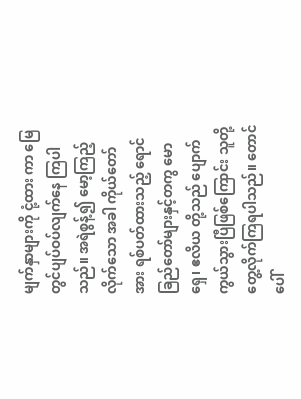မျက်နှာများကို ငုံ့ထား ကာ မြေတွင်ပျပ်ဝပ်လျက်နေ ကြပါသည်။ အရဲစွန့်၍ မော့ကြည့်လိုက်သော အခါ ကိုယ်တော်အား ရစ်ပတ်ထားသည့် ရောင်ခြည်တော်များနှင့်တကွ မောရှေ၊ ဧလိယ တို့သည် ပျောက်ကွယ်သွားပြီဖြစ်ကြောင်း သူတို့တွေ့လိုက်ကြရပါသည်။ တောင် ပေါ်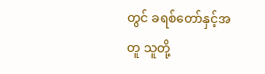တွင် ခရစ်တော်နှင့်အတူ သူတို့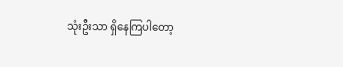သုံးဦးသာ ရှိနေကြပါတော့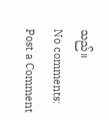သည်။
No comments:
Post a Comment